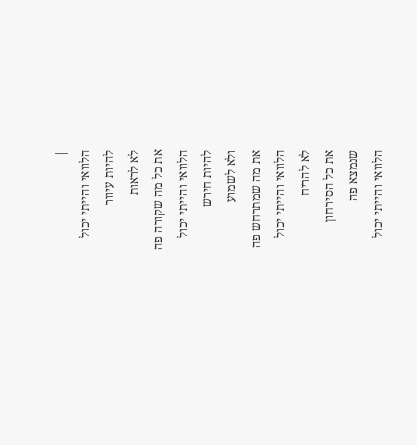|
הלוואי והייתי יכול
להיות עיוור
לא לראות
את כל מה שקורה פה
הלוואי והייתי יכול
להיות חירש
ולא לשמוע
את מה שמתרחש פה
הלוואי והייתי יכול
לא להריח
את כל הסירחון
שנמצא פה
הלוואי והייתי יכול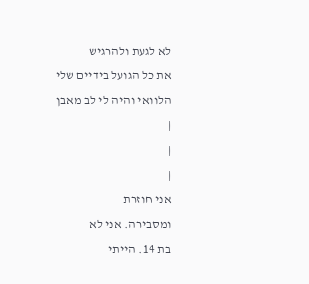לא לגעת ולהרגיש
את כל הגועל בידיים שלי
הלוואי והיה לי לב מאבן
|
|
|
אני חוזרת
ומסבירה. אני לא
בת 14. הייתי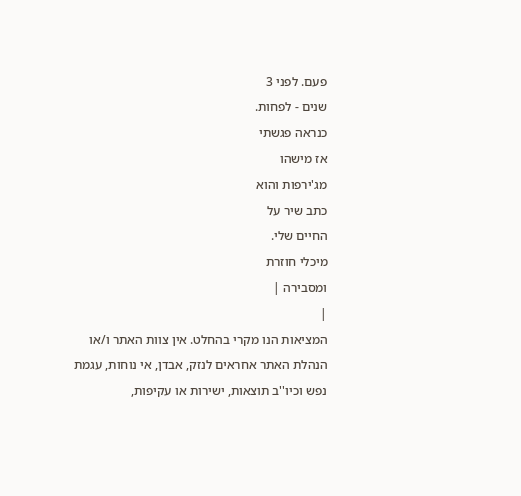פעם. לפני 3
שנים - לפחות.
כנראה פגשתי
אז מישהו
מג'ירפות והוא
כתב שיר על
החיים שלי.
מיכלי חוזרת
ומסבירה |
|
המציאות הנו מקרי בהחלט. אין צוות האתר ו/או
הנהלת האתר אחראים לנזק, אבדן, אי נוחות, עגמת
נפש וכיו''ב תוצאות, ישירות או עקיפות,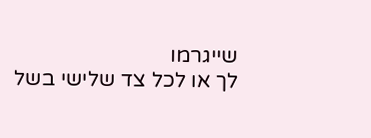שייגרמו
לך או לכל צד שלישי בשל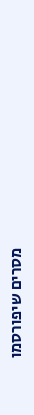מסרים שיפורסמו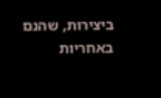ביצירות, שהנם באחריות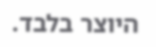היוצר בלבד.